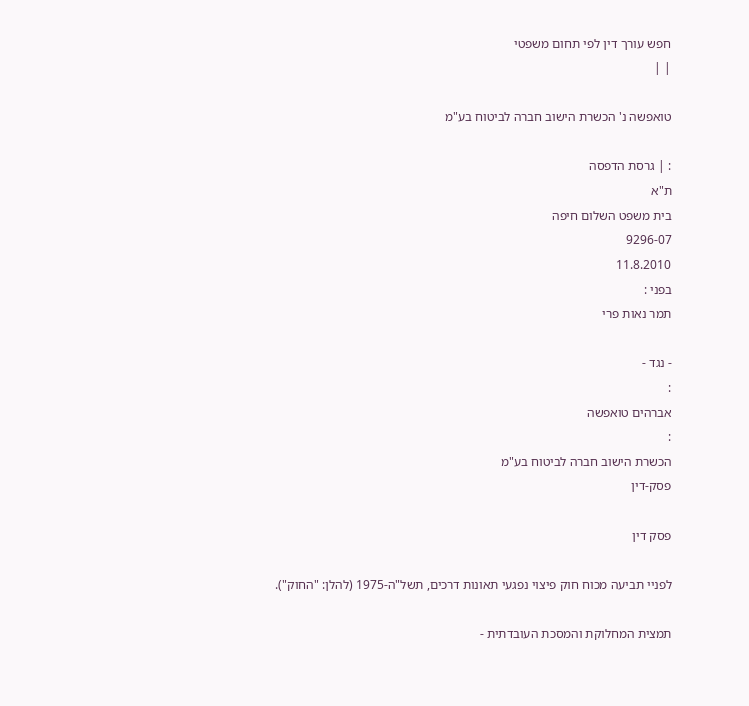חפש עורך דין לפי תחום משפטי
| |

טואפשה נ' הכשרת הישוב חברה לביטוח בע"מ

: | גרסת הדפסה
ת"א
בית משפט השלום חיפה
9296-07
11.8.2010
בפני :
תמר נאות פרי

- נגד -
:
אברהים טואפשה
:
הכשרת הישוב חברה לביטוח בע"מ
פסק-דין

פסק דין

לפניי תביעה מכוח חוק פיצוי נפגעי תאונות דרכים, תשל"ה-1975 (להלן: "החוק").

תמצית המחלוקת והמסכת העובדתית -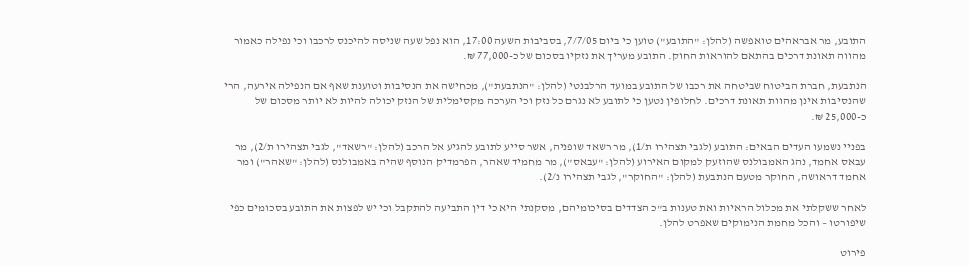התובע, מר אבראהים טואפשה (להלן: "התובע") טוען כי ביום 7/7/05, בסביבות השעה 17:00, הוא נפל שעה שניסה להיכנס לרכבו וכי נפילה כאמור מהווה תאונת דרכים בהתאם להוראות החוק. התובע מעריך את נזקיו בסכום של כ-77,000 ₪.

הנתבעת, חברת הביטוח שביטחה את רכבו של התובע במועד הרלבנטי (להלן: "הנתבעת"), מכחישה את הנסיבות וטוענת שאף אם הנפילה אירעה, הרי שהנסיבות אינן מהוות תאונת דרכים. לחלופין נטען כי לתובע לא נגרם כל נזק וכי הערכה מקסימלית של הנזק יכולה להיות לא יותר מסכום של כ-25,000 ₪.

בפניי נשמעו העדים הבאים: התובע (לגבי תצהירו ת/1), מר רשאד שופניה, אשר סייע לתובע להגיע אל הרכב (להלן: "רשאד", לגבי תצהירו ת/2), מר עבאס אחמד, נהג האמבולנס שהוזעק למקום האירוע (להלן: "עבאס"), מר מחמיד שאהר, הפרמדיק הנוסף שהיה באמבולנס (להלן: "שאהר") ומר אחמד דראושה, החוקר מטעם הנתבעת (להלן: "החוקר", לגבי תצהירו נ/2).

לאחר ששקלתי את מכלול הראיות ואת טענות ב"כ הצדדים בסיכומיהם, מסקנתי היא כי דין התביעה להתקבל וכי יש לפצות את התובע בסכומים כפי שיפורטו – והכל מחמת הנימוקים שאפרט להלן.

פירוט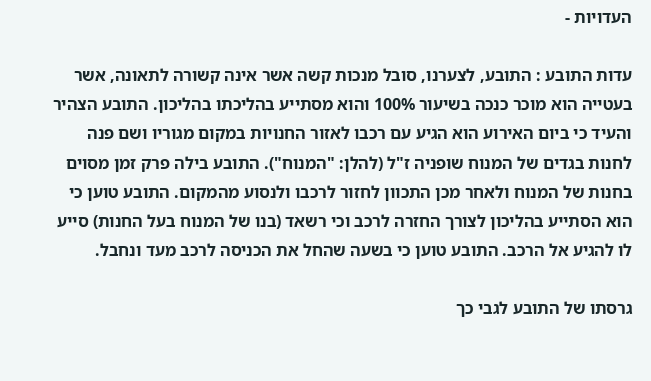העדויות -

עדות התובע : התובע, לצערנו, סובל מנכות קשה אשר אינה קשורה לתאונה, אשר בעטייה הוא מוכר כנכה בשיעור 100% והוא מסתייע בהליכתו בהליכון. התובע הצהיר והעיד כי ביום האירוע הוא הגיע עם רכבו לאזור החנויות במקום מגוריו ושם פנה לחנות בגדים של המנוח שופניה ז"ל (להלן: "המנוח"). התובע בילה פרק זמן מסוים בחנות של המנוח ולאחר מכן התכוון לחזור לרכבו ולנסוע מהמקום. התובע טוען כי הוא הסתייע בהליכון לצורך החזרה לרכב וכי רשאד (בנו של המנוח בעל החנות) סייע לו להגיע אל הרכב. התובע טוען כי בשעה שהחל את הכניסה לרכב מעד ונחבל.

גרסתו של התובע לגבי כך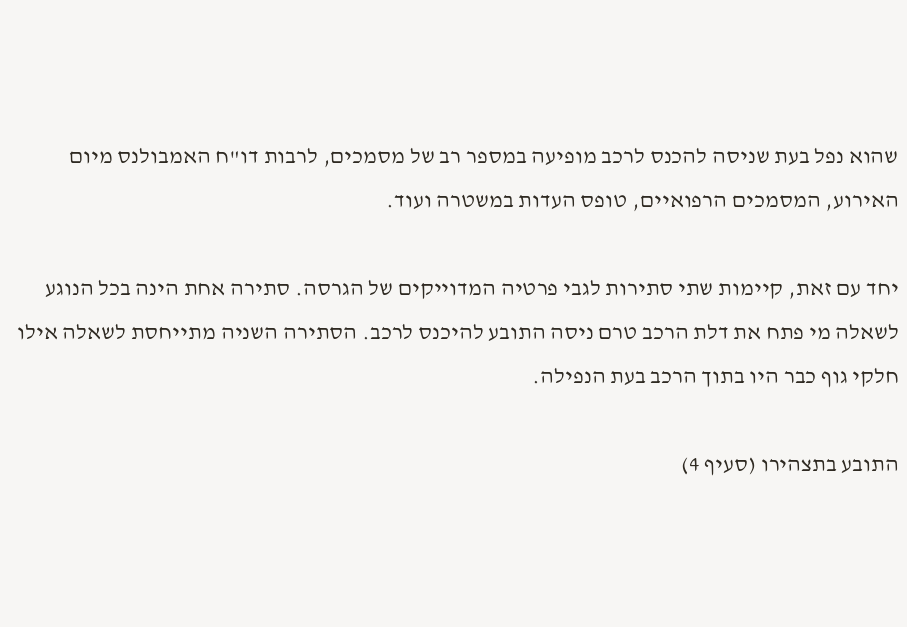שהוא נפל בעת שניסה להכנס לרכב מופיעה במספר רב של מסמכים, לרבות דו"ח האמבולנס מיום האירוע, המסמכים הרפואיים, טופס העדות במשטרה ועוד.

יחד עם זאת, קיימות שתי סתירות לגבי פרטיה המדוייקים של הגרסה. סתירה אחת הינה בכל הנוגע לשאלה מי פתח את דלת הרכב טרם ניסה התובע להיכנס לרכב. הסתירה השניה מתייחסת לשאלה אילו חלקי גוף כבר היו בתוך הרכב בעת הנפילה.

התובע בתצהירו (סעיף 4)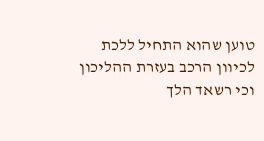טוען שהוא התחיל ללכת לכיוון הרכב בעזרת ההליכון וכי רשאד הלך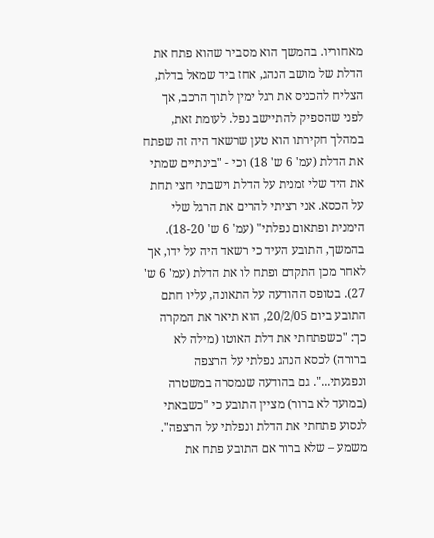מאחוריו. בהמשך הוא מסביר שהוא פתח את הדלת של מושב הנהג, אחז ביד שמאל בדלת, הצליח להכניס את רגל ימין לתוך הרכב, אך לפני שהספיק להתיישב נפל. לעומת זאת, במהלך חקירתו הוא טען שרשאד היה זה שפתח את הדלת (עמ' 6 ש' 18) וכי - "בינתיים שמתי את היד שלי זמנית על הדלת וישבתי חצי תחת על הכסא. אני רציתי להרים את הרגל שלי הימנית ופתאום נפלתי" (עמ' 6 ש' 18-20). בהמשך, התובע העיד כי רשאד היה על ידו, אך לאחר מכן התקדם ופתח לו את הדלת (עמ' 6 ש' 27). בטופס ההודעה על התאונה, עליו חתם התובע ביום 20/2/05, הוא תיאר את המקרה כך: "כשפתחתי את דלת האוטו (מילה לא ברורה) לכסא הנהג נפלתי על הרצפה ונפגעתי...". גם בהודעה שנמסרה במשטרה (במועד לא ברור) מציין התובע כי "כשבאתי לנסוע פתחתי את הדלת ונפלתי על הרצפה". משמע – שלא ברור אם התובע פתח את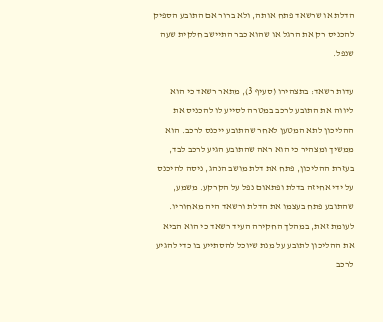הדלת או שרשאד פתח אותה, ולא ברור אם התובע הספיק להכניס רק את הרגל או שהוא כבר התיישב חלקית שעה שנפל.

עדות רשאד: בתצהירו (סעיף 3), מתאר רשאד כי הוא ליווה את התובע לרכב במטרה לסייע לו להכניס את ההליכון לתא המטען לאחר שהתובע ייכנס לרכב. הוא ממשיך ומצהיר כי הוא ראה שהתובע הגיע לרכב לבד, בעזרת ההליכון, פתח את דלת מושב הנהג, ניסה להיכנס על ידי אחיזה בדלת ופתאום נפל על הקרקע. משמע, שהתובע פתח בעצמו את הדלת ורשאד היה מאחוריו. לעומת זאת, במהלך החקירה העיד רשאד כי הוא הביא את ההליכון לתובע על מנת שיוכל להסתייע בו כדי להגיע לרכב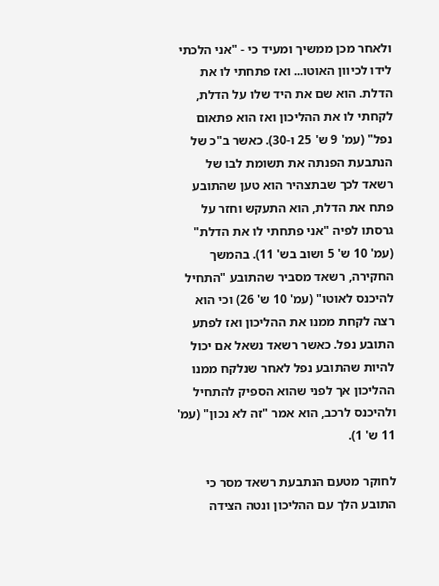ולאחר מכן ממשיך ומעיד כי - "אני הלכתי לידו לכיוון האוטו... ואז פתחתי לו את הדלת. הוא שם את היד שלו על הדלת, לקחתי לו את ההליכון ואז הוא פתאום נפל" (עמ' 9 ש' 25 ו-30). כאשר ב"כ של הנתבעת הפנתה את תשומת לבו של רשאד לכך שבתצהיר הוא טען שהתובע פתח את הדלת, הוא התעקש וחזר על גרסתו לפיה "אני פתחתי לו את הדלת" (עמ' 10 ש' 5 ושוב בש' 11). בהמשך החקירה, רשאד מסביר שהתובע "התחיל להיכנס לאוטו" (עמ' 10 ש' 26) וכי הוא רצה לקחת ממנו את ההליכון ואז לפתע התובע נפל. כאשר רשאד נשאל אם יכול להיות שהתובע נפל לאחר שנלקח ממנו ההליכון אך לפני שהוא הספיק להתחיל ולהיכנס לרכב, הוא אמר "זה לא נכון" (עמ' 11 ש' 1).

לחוקר מטעם הנתבעת רשאד מסר כי התובע הלך עם ההליכון ונטה הצידה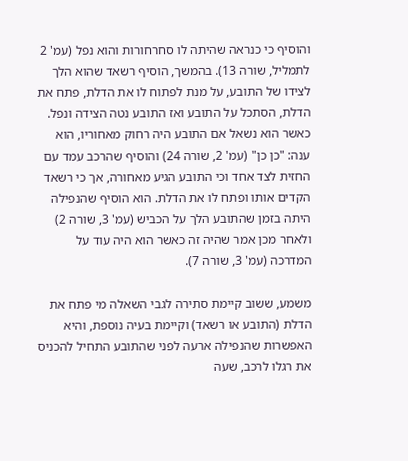והוסיף כי כנראה שהיתה לו סחרחורות והוא נפל (עמ' 2 לתמליל, שורה 13). בהמשך, הוסיף רשאד שהוא הלך לצידו של התובע, על מנת לפתוח לו את הדלת, פתח את הדלת, הסתכל על התובע ואז התובע נטה הצידה ונפל. כאשר הוא נשאל אם התובע היה רחוק מאחוריו, הוא ענה: "כן כן" (עמ' 2, שורה 24) והוסיף שהרכב עמד עם החזית לצד אחד וכי התובע הגיע מאחורה, אך כי רשאד הקדים אותו ופתח לו את הדלת. הוא הוסיף שהנפילה היתה בזמן שהתובע הלך על הכביש (עמ' 3, שורה 2) ולאחר מכן אמר שהיה זה כאשר הוא היה עוד על המדרכה (עמ' 3, שורה 7).

משמע, ששוב קיימת סתירה לגבי השאלה מי פתח את הדלת (התובע או רשאד) וקיימת בעיה נוספת, והיא האפשרות שהנפילה ארעה לפני שהתובע התחיל להכניס את רגלו לרכב, שעה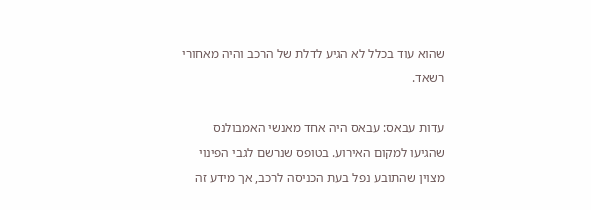שהוא עוד בכלל לא הגיע לדלת של הרכב והיה מאחורי רשאד.

עדות עבאס: עבאס היה אחד מאנשי האמבולנס שהגיעו למקום האירוע. בטופס שנרשם לגבי הפינוי מצוין שהתובע נפל בעת הכניסה לרכב, אך מידע זה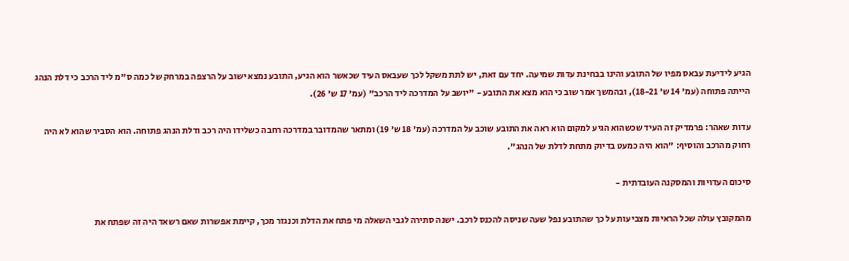הגיע לידיעת עבאס מפיו של התובע והינו בבחינת עדות שמיעה. יחד עם זאת, יש לתת משקל לכך שעבאס העיד שכאשר הוא הגיע, התובע נמצא ישוב על הרצפה במרחק של כמה ס"מ ליד הרכב כי דלת הנהג הייתה פתוחה (עמ' 14 ש' 18-21), ובהמשך אמר שוב כי הוא מצא את התובע - "יושב על המדרכה ליד הרכב" (עמ' 17 ש' 26).

עדות שאהר: פרמדיק זה העיד שכשהוא הגיע למקום הוא ראה את התובע שוכב על המדרכה (עמ' 18 ש' 19) ומתאר שהמדובר במדרכה רחבה כשלידו היה רכב ודלת הנהג פתוחה. הוא הסביר שהוא לא היה רחוק מהרכב והוסיף: "הוא היה כמעט בדיוק מתחת לדלת של הנהג".

סיכום העדויות והמסקנה העובדתית -

מהמקובץ עולה שכל הראיות מצביעות על כך שהתובע נפל שעה שניסה להכנס לרכב. ישנה סתירה לגבי השאלה מי פתח את הדלת וכנגזר מכך, קיימת אפשרות שאם רשאד היה זה שפתח את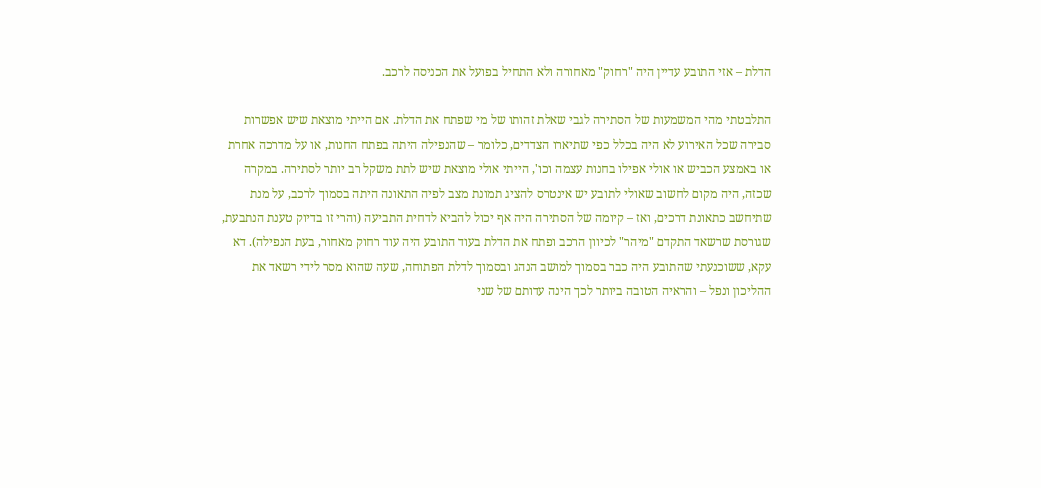הדלת – אזי התובע עדיין היה "רחוק" מאחורה ולא התחיל בפועל את הכניסה לרכב.

התלבטתי מהי המשמעות של הסתירה לגבי שאלת זהותו של מי שפתח את הדלת. אם הייתי מוצאת שיש אפשרות סבירה שכל האירוע לא היה בכלל כפי שתיארו הצדדים, כלומר – שהנפילה היתה בפתח החנות, או על מדרכה אחרת או באמצע הכביש או אולי אפילו בחנות עצמה וכו', הייתי אולי מוצאת שיש לתת משקל רב יותר לסתירה. במקרה שכזה, היה מקום לחשוב שאולי לתובע יש אינטרס להציג תמונת מצב לפיה התאונה היתה בסמוך לרכב, על מנת שתיחשב כתאונת דרכים, ואז – קיומה של הסתירה היה אף יכול להביא לדחית התביעה (והרי זו בדיוק טענת הנתבעת, שגורסת שרשאד התקדם "מיהר" לכיוון הרכב ופתח את הדלת בעוד התובע היה עוד רחוק מאחור, בעת הנפילה). דא עקא, ששוכנעתי שהתובע היה כבר בסמוך למושב הנהג ובסמוך לדלת הפתוחה, שעה שהוא מסר לידי רשאד את ההליכון ונפל – והראיה הטובה ביותר לכך הינה עדותם של שני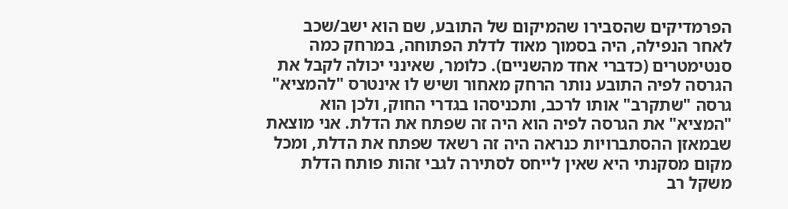הפרמדיקים שהסבירו שהמיקום של התובע, שם הוא ישב/שכב לאחר הנפילה, היה בסמוך מאוד לדלת הפתוחה, במרחק כמה סנטימטרים (כדברי אחד מהשניים). כלומר, שאינני יכולה לקבל את הגרסה לפיה התובע נותר הרחק מאחור ושיש לו אינטרס "להמציא" גרסה "שתקרב" אותו לרכב, ותכניסהו בגדרי החוק, ולכן הוא "המציא" את הגרסה לפיה הוא היה זה שפתח את הדלת. אני מוצאת שבמאזן ההסתברויות כנראה היה זה רשאד שפתח את הדלת, ומכל מקום מסקנתי היא שאין לייחס לסתירה לגבי זהות פותח הדלת משקל רב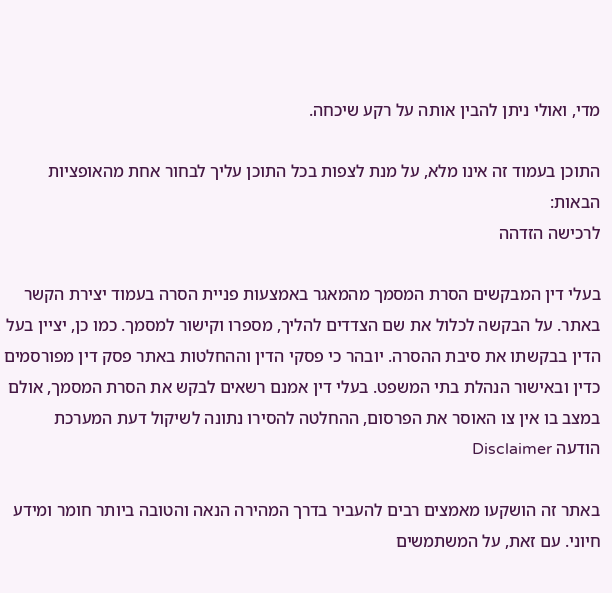מדי, ואולי ניתן להבין אותה על רקע שיכחה.

התוכן בעמוד זה אינו מלא, על מנת לצפות בכל התוכן עליך לבחור אחת מהאופציות הבאות:
לרכישה הזדהה

בעלי דין המבקשים הסרת המסמך מהמאגר באמצעות פניית הסרה בעמוד יצירת הקשר באתר. על הבקשה לכלול את שם הצדדים להליך, מספרו וקישור למסמך. כמו כן, יציין בעל הדין בבקשתו את סיבת ההסרה. יובהר כי פסקי הדין וההחלטות באתר פסק דין מפורסמים כדין ובאישור הנהלת בתי המשפט. בעלי דין אמנם רשאים לבקש את הסרת המסמך, אולם במצב בו אין צו האוסר את הפרסום, ההחלטה להסירו נתונה לשיקול דעת המערכת
הודעה Disclaimer

באתר זה הושקעו מאמצים רבים להעביר בדרך המהירה הנאה והטובה ביותר חומר ומידע חיוני. עם זאת, על המשתמשים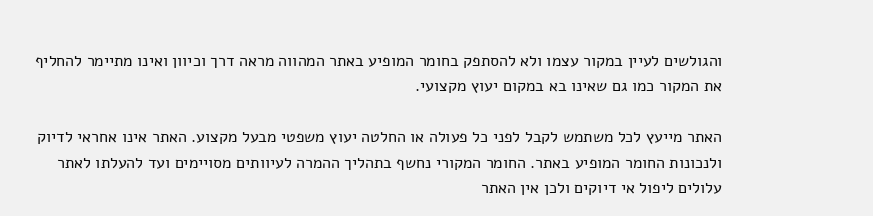והגולשים לעיין במקור עצמו ולא להסתפק בחומר המופיע באתר המהווה מראה דרך וכיוון ואינו מתיימר להחליף את המקור כמו גם שאינו בא במקום יעוץ מקצועי.

האתר מייעץ לכל משתמש לקבל לפני כל פעולה או החלטה יעוץ משפטי מבעל מקצוע. האתר אינו אחראי לדיוק ולנכונות החומר המופיע באתר. החומר המקורי נחשף בתהליך ההמרה לעיוותים מסויימים ועד להעלתו לאתר עלולים ליפול אי דיוקים ולכן אין האתר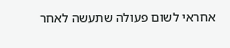אחראי לשום פעולה שתעשה לאחר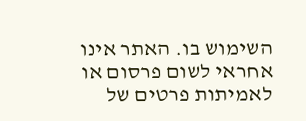השימוש בו. האתר אינו אחראי לשום פרסום או לאמיתות פרטים של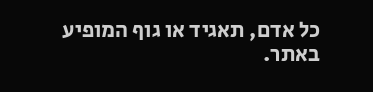כל אדם, תאגיד או גוף המופיע באתר.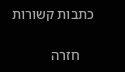כתבות קשורות

    חזרה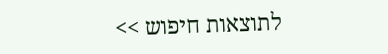לתוצאות חיפוש >>